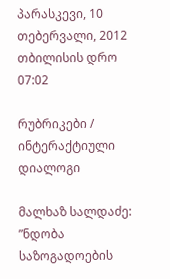პარასკევი, 10 თებერვალი, 2012 თბილისის დრო 07:02

რუბრიკები / ინტერაქტიული დიალოგი

მალხაზ სალდაძე: ”ნდობა საზოგადოების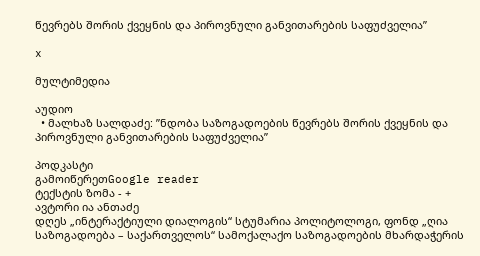წევრებს შორის ქვეყნის და პიროვნული განვითარების საფუძველია”

x

მულტიმედია

აუდიო
  • მალხაზ სალდაძე: ”ნდობა საზოგადოების წევრებს შორის ქვეყნის და პიროვნული განვითარების საფუძველია”

პოდკასტი
გამოიწერეთGoogle reader
ტექსტის ზომა - +
ავტორი ია ანთაძე
დღეს „ინტერაქტიული დიალოგის“ სტუმარია პოლიტოლოგი, ფონდ „ღია საზოგადოება – საქართველოს“ სამოქალაქო საზოგადოების მხარდაჭერის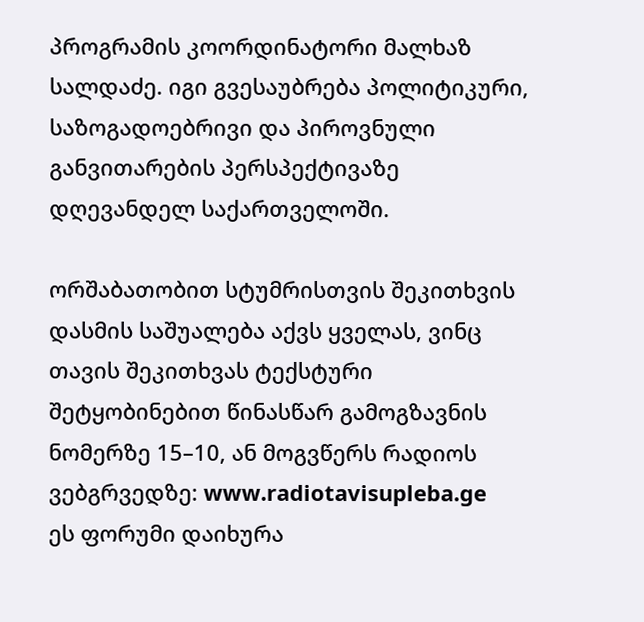პროგრამის კოორდინატორი მალხაზ სალდაძე. იგი გვესაუბრება პოლიტიკური, საზოგადოებრივი და პიროვნული განვითარების პერსპექტივაზე დღევანდელ საქართველოში.

ორშაბათობით სტუმრისთვის შეკითხვის დასმის საშუალება აქვს ყველას, ვინც თავის შეკითხვას ტექსტური შეტყობინებით წინასწარ გამოგზავნის ნომერზე 15–10, ან მოგვწერს რადიოს ვებგრვედზე: www.radiotavisupleba.ge
ეს ფორუმი დაიხურა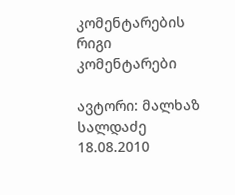კომენტარების რიგი
კომენტარები

ავტორი: მალხაზ სალდაძე
18.08.2010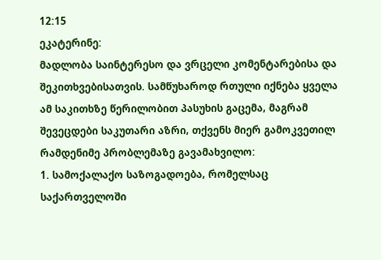12:15
ეკატერინე:
მადლობა საინტერესო და ვრცელი კომენტარებისა და შეკითხვებისათვის. სამწუხაროდ რთული იქნება ყველა ამ საკითხზე წერილობით პასუხის გაცემა, მაგრამ შევეცდები საკუთარი აზრი, თქვენს მიერ გამოკვეთილ რამდენიმე პრობლემაზე გავამახვილო:
1. სამოქალაქო საზოგადოება, რომელსაც საქართველოში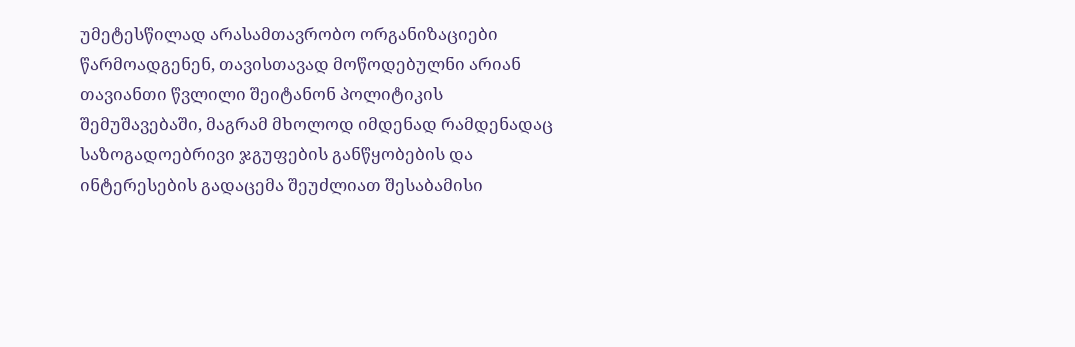უმეტესწილად არასამთავრობო ორგანიზაციები წარმოადგენენ, თავისთავად მოწოდებულნი არიან თავიანთი წვლილი შეიტანონ პოლიტიკის შემუშავებაში, მაგრამ მხოლოდ იმდენად რამდენადაც საზოგადოებრივი ჯგუფების განწყობების და ინტერესების გადაცემა შეუძლიათ შესაბამისი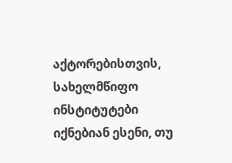აქტორებისთვის, სახელმწიფო ინსტიტუტები იქნებიან ესენი, თუ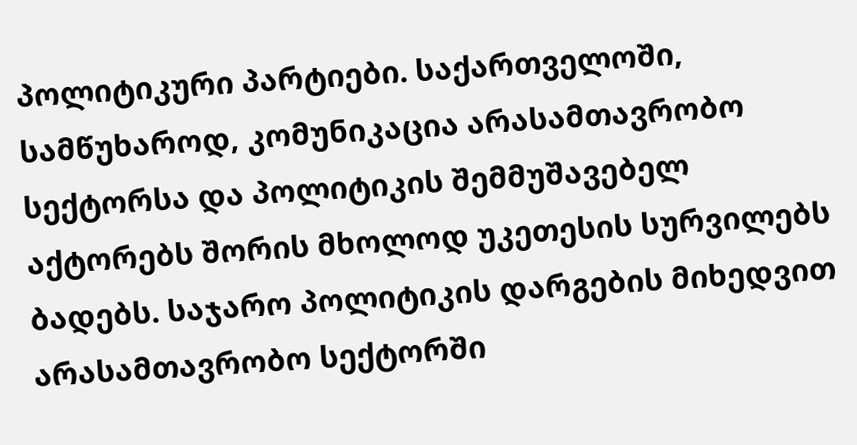პოლიტიკური პარტიები. საქართველოში, სამწუხაროდ, კომუნიკაცია არასამთავრობო სექტორსა და პოლიტიკის შემმუშავებელ აქტორებს შორის მხოლოდ უკეთესის სურვილებს ბადებს. საჯარო პოლიტიკის დარგების მიხედვით არასამთავრობო სექტორში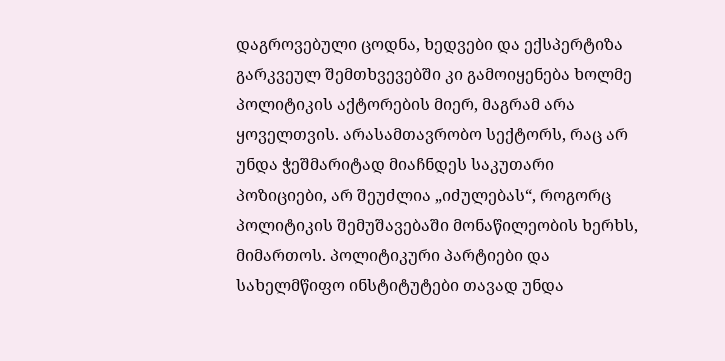დაგროვებული ცოდნა, ხედვები და ექსპერტიზა გარკვეულ შემთხვევებში კი გამოიყენება ხოლმე პოლიტიკის აქტორების მიერ, მაგრამ არა ყოველთვის. არასამთავრობო სექტორს, რაც არ უნდა ჭეშმარიტად მიაჩნდეს საკუთარი პოზიციები, არ შეუძლია „იძულებას“, როგორც პოლიტიკის შემუშავებაში მონაწილეობის ხერხს, მიმართოს. პოლიტიკური პარტიები და სახელმწიფო ინსტიტუტები თავად უნდა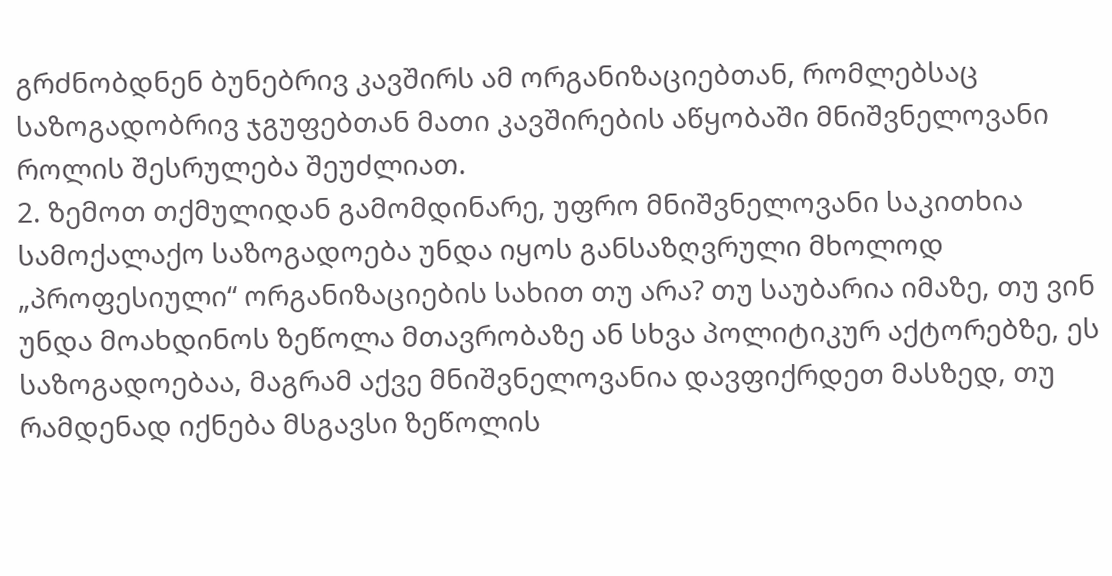გრძნობდნენ ბუნებრივ კავშირს ამ ორგანიზაციებთან, რომლებსაც საზოგადობრივ ჯგუფებთან მათი კავშირების აწყობაში მნიშვნელოვანი როლის შესრულება შეუძლიათ.
2. ზემოთ თქმულიდან გამომდინარე, უფრო მნიშვნელოვანი საკითხია სამოქალაქო საზოგადოება უნდა იყოს განსაზღვრული მხოლოდ „პროფესიული“ ორგანიზაციების სახით თუ არა? თუ საუბარია იმაზე, თუ ვინ უნდა მოახდინოს ზეწოლა მთავრობაზე ან სხვა პოლიტიკურ აქტორებზე, ეს საზოგადოებაა, მაგრამ აქვე მნიშვნელოვანია დავფიქრდეთ მასზედ, თუ რამდენად იქნება მსგავსი ზეწოლის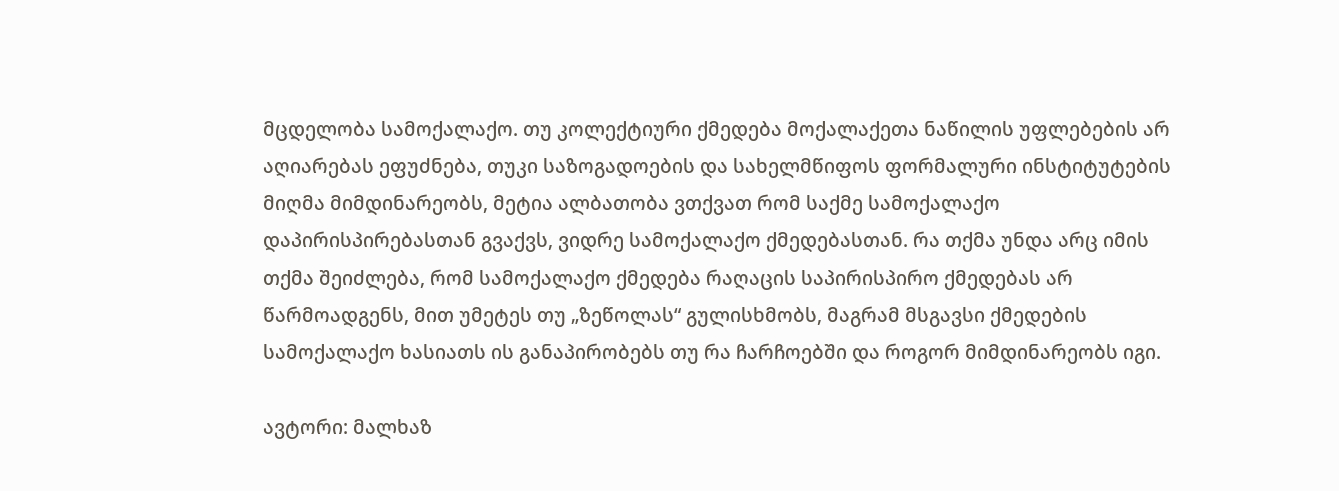მცდელობა სამოქალაქო. თუ კოლექტიური ქმედება მოქალაქეთა ნაწილის უფლებების არ აღიარებას ეფუძნება, თუკი საზოგადოების და სახელმწიფოს ფორმალური ინსტიტუტების მიღმა მიმდინარეობს, მეტია ალბათობა ვთქვათ რომ საქმე სამოქალაქო დაპირისპირებასთან გვაქვს, ვიდრე სამოქალაქო ქმედებასთან. რა თქმა უნდა არც იმის თქმა შეიძლება, რომ სამოქალაქო ქმედება რაღაცის საპირისპირო ქმედებას არ წარმოადგენს, მით უმეტეს თუ „ზეწოლას“ გულისხმობს, მაგრამ მსგავსი ქმედების სამოქალაქო ხასიათს ის განაპირობებს თუ რა ჩარჩოებში და როგორ მიმდინარეობს იგი.

ავტორი: მალხაზ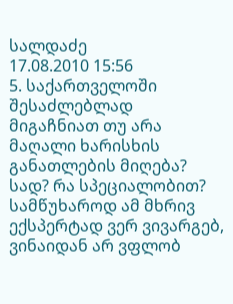სალდაძე
17.08.2010 15:56
5. საქართველოში შესაძლებლად მიგაჩნიათ თუ არა მაღალი ხარისხის განათლების მიღება? სად? რა სპეციალობით?
სამწუხაროდ ამ მხრივ ექსპერტად ვერ ვივარგებ, ვინაიდან არ ვფლობ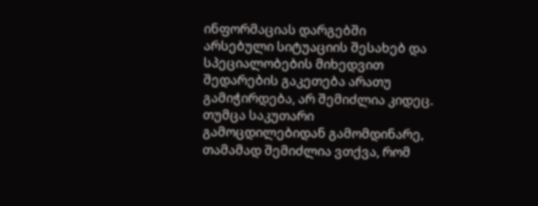ინფორმაციას დარგებში არსებული სიტუაციის შესახებ და სპეციალობების მიხედვით შედარების გაკეთება არათუ გამიჭირდება, არ შემიძლია კიდეც. თუმცა საკუთარი გამოცდილებიდან გამომდინარე, თამამად შემიძლია ვთქვა, რომ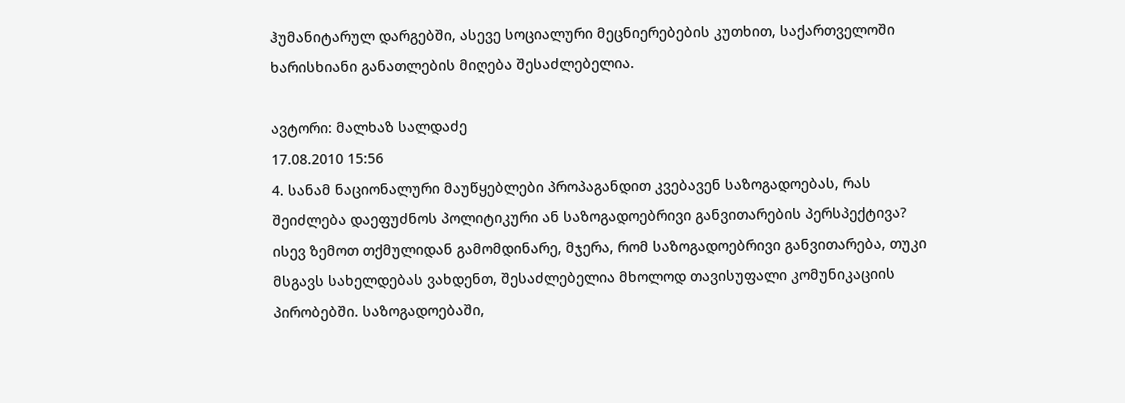ჰუმანიტარულ დარგებში, ასევე სოციალური მეცნიერებების კუთხით, საქართველოში ხარისხიანი განათლების მიღება შესაძლებელია.

ავტორი: მალხაზ სალდაძე
17.08.2010 15:56
4. სანამ ნაციონალური მაუწყებლები პროპაგანდით კვებავენ საზოგადოებას, რას შეიძლება დაეფუძნოს პოლიტიკური ან საზოგადოებრივი განვითარების პერსპექტივა?
ისევ ზემოთ თქმულიდან გამომდინარე, მჯერა, რომ საზოგადოებრივი განვითარება, თუკი მსგავს სახელდებას ვახდენთ, შესაძლებელია მხოლოდ თავისუფალი კომუნიკაციის პირობებში. საზოგადოებაში,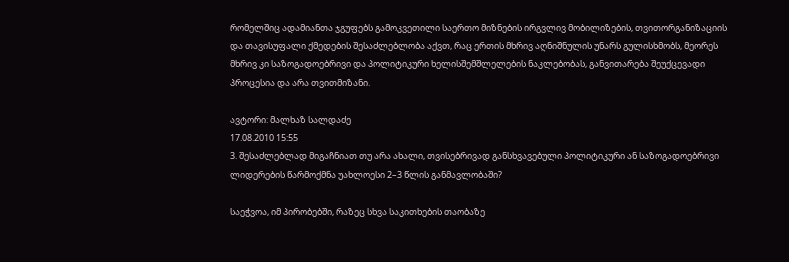რომელშიც ადამიანთა ჯგუფებს გამოკვეთილი საერთო მიზნების ირგვლივ მობილიზების, თვითორგანიზაციის და თავისუფალი ქმედების შესაძლებლობა აქვთ, რაც ერთის მხრივ აღნიშნულის უნარს გულისხმობს, მეორეს მხრივ კი საზოგადოებრივი და პოლიტიკური ხელისშემშლელების ნაკლებობას, განვითარება შეუქცევადი პროცესია და არა თვითმიზანი.

ავტორი: მალხაზ სალდაძე
17.08.2010 15:55
3. შესაძლებლად მიგაჩნიათ თუ არა ახალი, თვისებრივად განსხვავებული პოლიტიკური ან საზოგადოებრივი ლიდერების წარმოქმნა უახლოესი 2–3 წლის განმავლობაში?

საეჭვოა, იმ პირობებში, რაზეც სხვა საკითხების თაობაზე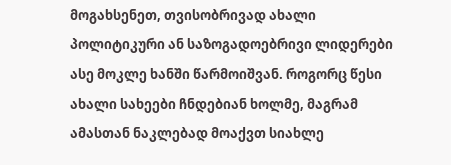მოგახსენეთ, თვისობრივად ახალი პოლიტიკური ან საზოგადოებრივი ლიდერები ასე მოკლე ხანში წარმოიშვან. როგორც წესი ახალი სახეები ჩნდებიან ხოლმე, მაგრამ ამასთან ნაკლებად მოაქვთ სიახლე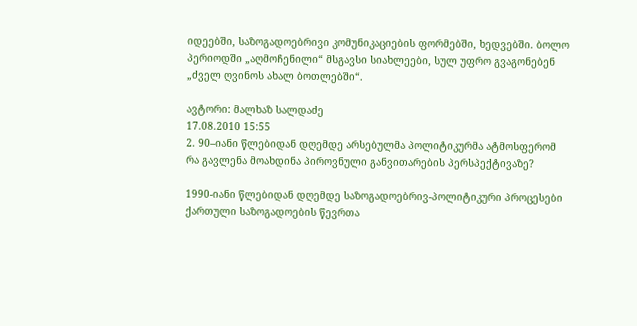იდეებში, საზოგადოებრივი კომუნიკაციების ფორმებში, ხედვებში. ბოლო პერიოდში „აღმოჩენილი“ მსგავსი სიახლეები, სულ უფრო გვაგონებენ „ძველ ღვინოს ახალ ბოთლებში“.

ავტორი: მალხაზ სალდაძე
17.08.2010 15:55
2. 90–იანი წლებიდან დღემდე არსებულმა პოლიტიკურმა ატმოსფერომ რა გავლენა მოახდინა პიროვნული განვითარების პერსპექტივაზე?

1990-იანი წლებიდან დღემდე საზოგადოებრივ-პოლიტიკური პროცესები ქართული საზოგადოების წევრთა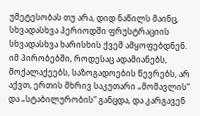უმეტესობას თუ არა, დიდ ნაწილს მაინც, სხვადასხვა პერიოდში ფრუსტრაციის სხვადასხვა ხარისხის ქვეშ ამყოფებდნენ. იმ პირობებში, როდესაც ადამიანებს, მოქალაქეებს, საზოგადოების წევრებს, არ აქვთ, ერთის მხრივ საკუთარი „მომავლის“ და „სტაბილურობის“ განცდა, და კარგავენ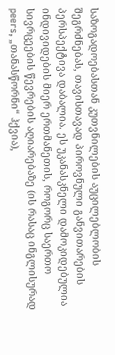საზოგადოებასთან კუთვნილების აუცილებლობის შეგრძნებას, თავისთავად პიროვნული განვითარების პერსპექტივა დაბალია. ეს უკანასკნელი დამოკიდებულია ინდივიდების მიერ ერთმანეთის, როგორც საერთო სივრცეების წევრების აღიარებაზე (ის რასაც ინგლისურად peers, „თანასწორნი“ ჰქვია),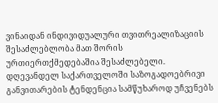ვინაიდან ინდივიდუალური თვითრეალიზაციის შესაძლებლობა მათ შორის ურთიერთქმედებაშია შესაძლებელი. დღევანდელ საქართველოში საზოგადოებრივი განვითარების ტენდენცია სამწუხაროდ უჩვენებს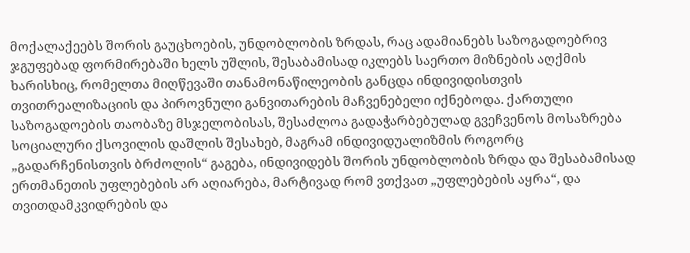მოქალაქეებს შორის გაუცხოების, უნდობლობის ზრდას, რაც ადამიანებს საზოგადოებრივ ჯგუფებად ფორმირებაში ხელს უშლის, შესაბამისად იკლებს საერთო მიზნების აღქმის ხარისხიც, რომელთა მიღწევაში თანამონაწილეობის განცდა ინდივიდისთვის თვითრეალიზაციის და პიროვნული განვითარების მაჩვენებელი იქნებოდა. ქართული საზოგადოების თაობაზე მსჯელობისას, შესაძლოა გადაჭარბებულად გვეჩვენოს მოსაზრება სოციალური ქსოვილის დაშლის შესახებ, მაგრამ ინდივიდუალიზმის როგორც „გადარჩენისთვის ბრძოლის“ გაგება, ინდივიდებს შორის უნდობლობის ზრდა და შესაბამისად ერთმანეთის უფლებების არ აღიარება, მარტივად რომ ვთქვათ „უფლებების აყრა“, და თვითდამკვიდრების და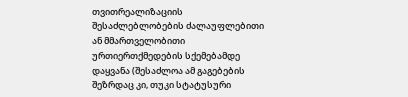თვითრეალიზაციის შესაძლებლობების ძალაუფლებითი ან მმართველობითი ურთიერთქმედების სქემებამდე დაყვანა (შესაძლოა ამ გაგებების შეზრდაც კი, თუკი სტატუსური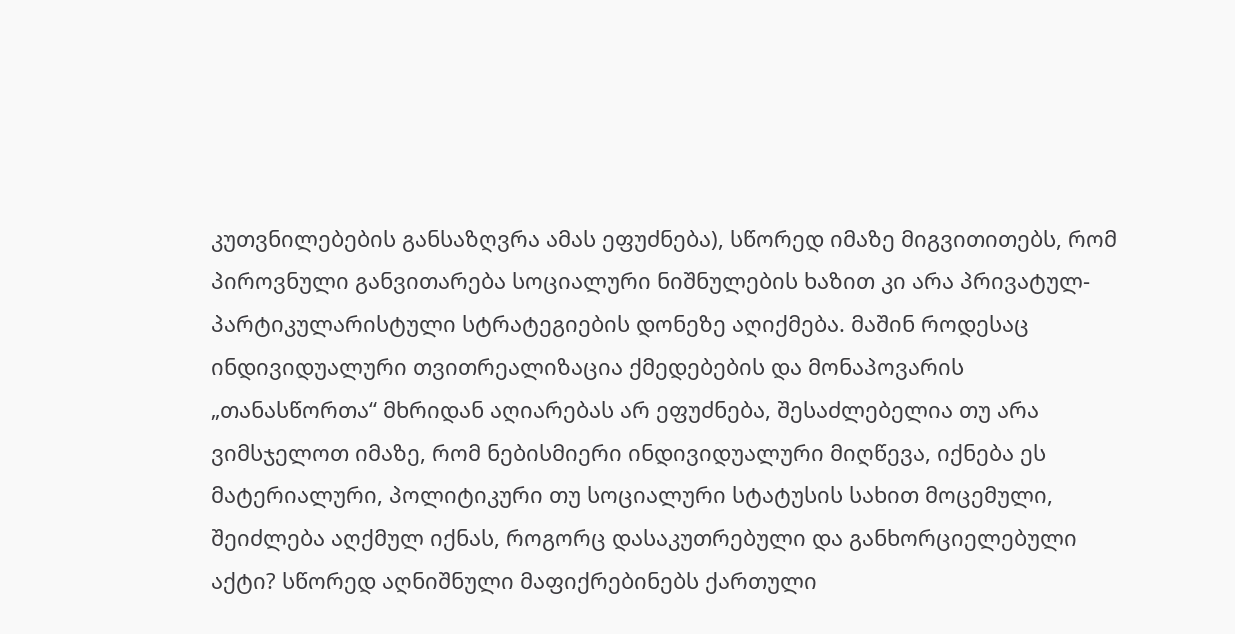კუთვნილებების განსაზღვრა ამას ეფუძნება), სწორედ იმაზე მიგვითითებს, რომ პიროვნული განვითარება სოციალური ნიშნულების ხაზით კი არა პრივატულ-პარტიკულარისტული სტრატეგიების დონეზე აღიქმება. მაშინ როდესაც ინდივიდუალური თვითრეალიზაცია ქმედებების და მონაპოვარის „თანასწორთა“ მხრიდან აღიარებას არ ეფუძნება, შესაძლებელია თუ არა ვიმსჯელოთ იმაზე, რომ ნებისმიერი ინდივიდუალური მიღწევა, იქნება ეს მატერიალური, პოლიტიკური თუ სოციალური სტატუსის სახით მოცემული, შეიძლება აღქმულ იქნას, როგორც დასაკუთრებული და განხორციელებული აქტი? სწორედ აღნიშნული მაფიქრებინებს ქართული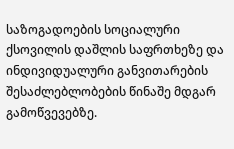საზოგადოების სოციალური ქსოვილის დაშლის საფრთხეზე და ინდივიდუალური განვითარების შესაძლებლობების წინაშე მდგარ გამოწვევებზე.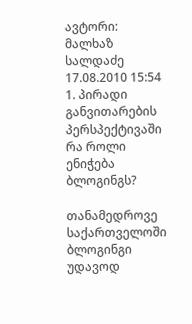ავტორი: მალხაზ სალდაძე
17.08.2010 15:54
1. პირადი განვითარების პერსპექტივაში რა როლი ენიჭება ბლოგინგს?

თანამედროვე საქართველოში ბლოგინგი უდავოდ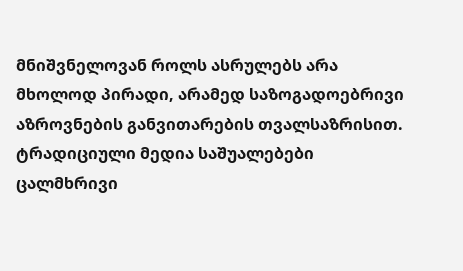მნიშვნელოვან როლს ასრულებს არა მხოლოდ პირადი, არამედ საზოგადოებრივი აზროვნების განვითარების თვალსაზრისით. ტრადიციული მედია საშუალებები ცალმხრივი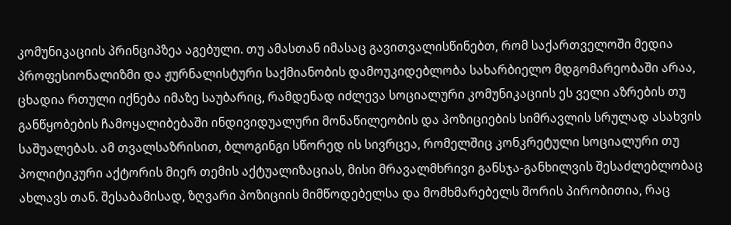კომუნიკაციის პრინციპზეა აგებული. თუ ამასთან იმასაც გავითვალისწინებთ, რომ საქართველოში მედია პროფესიონალიზმი და ჟურნალისტური საქმიანობის დამოუკიდებლობა სახარბიელო მდგომარეობაში არაა, ცხადია რთული იქნება იმაზე საუბარიც, რამდენად იძლევა სოციალური კომუნიკაციის ეს ველი აზრების თუ განწყობების ჩამოყალიბებაში ინდივიდუალური მონაწილეობის და პოზიციების სიმრავლის სრულად ასახვის საშუალებას. ამ თვალსაზრისით, ბლოგინგი სწორედ ის სივრცეა, რომელშიც კონკრეტული სოციალური თუ პოლიტიკური აქტორის მიერ თემის აქტუალიზაციას, მისი მრავალმხრივი განსჯა-განხილვის შესაძლებლობაც ახლავს თან. შესაბამისად, ზღვარი პოზიციის მიმწოდებელსა და მომხმარებელს შორის პირობითია, რაც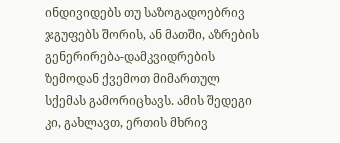ინდივიდებს თუ საზოგადოებრივ ჯგუფებს შორის, ან მათში, აზრების გენერირება-დამკვიდრების ზემოდან ქვემოთ მიმართულ სქემას გამორიცხავს. ამის შედეგი კი, გახლავთ, ერთის მხრივ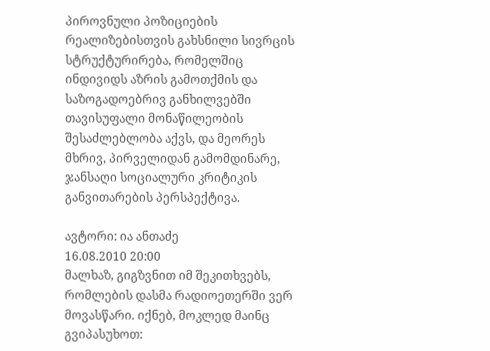პიროვნული პოზიციების რეალიზებისთვის გახსნილი სივრცის სტრუქტურირება, რომელშიც ინდივიდს აზრის გამოთქმის და საზოგადოებრივ განხილვებში თავისუფალი მონაწილეობის შესაძლებლობა აქვს, და მეორეს მხრივ, პირველიდან გამომდინარე, ჯანსაღი სოციალური კრიტიკის განვითარების პერსპექტივა.

ავტორი: ია ანთაძე
16.08.2010 20:00
მალხაზ, გიგზვნით იმ შეკითხვებს, რომლების დასმა რადიოეთერში ვერ მოვასწარი. იქნებ, მოკლედ მაინც გვიპასუხოთ: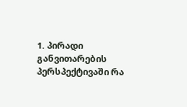1. პირადი განვითარების პერსპექტივაში რა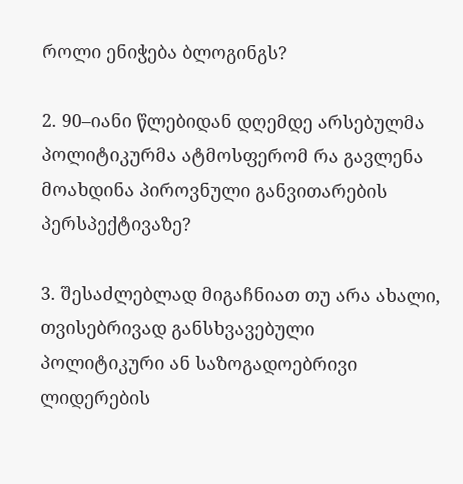როლი ენიჭება ბლოგინგს?

2. 90–იანი წლებიდან დღემდე არსებულმა პოლიტიკურმა ატმოსფერომ რა გავლენა მოახდინა პიროვნული განვითარების პერსპექტივაზე?

3. შესაძლებლად მიგაჩნიათ თუ არა ახალი, თვისებრივად განსხვავებული პოლიტიკური ან საზოგადოებრივი ლიდერების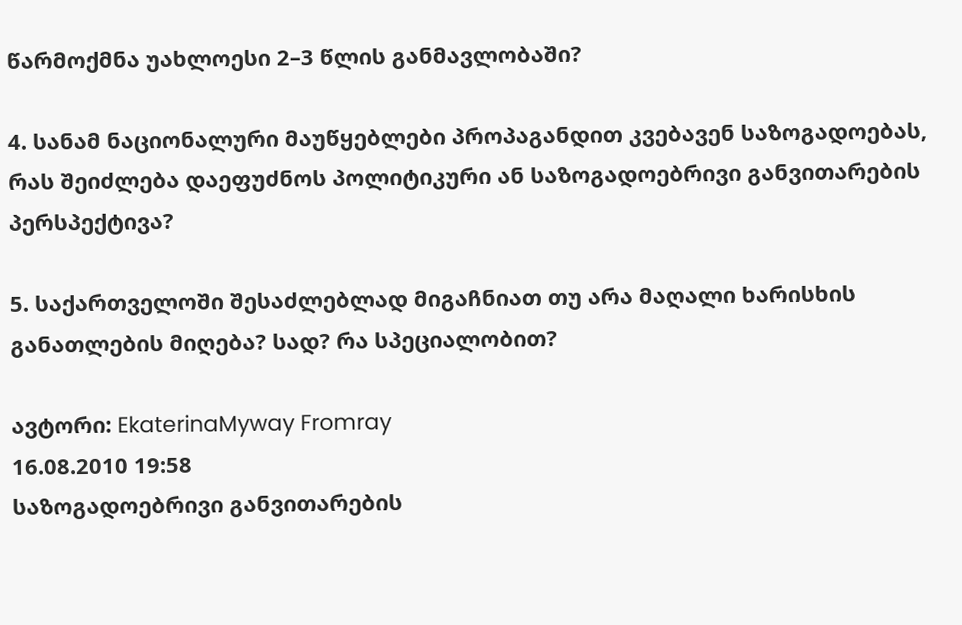წარმოქმნა უახლოესი 2–3 წლის განმავლობაში?

4. სანამ ნაციონალური მაუწყებლები პროპაგანდით კვებავენ საზოგადოებას, რას შეიძლება დაეფუძნოს პოლიტიკური ან საზოგადოებრივი განვითარების პერსპექტივა?

5. საქართველოში შესაძლებლად მიგაჩნიათ თუ არა მაღალი ხარისხის განათლების მიღება? სად? რა სპეციალობით?

ავტორი: EkaterinaMyway Fromray
16.08.2010 19:58
საზოგადოებრივი განვითარების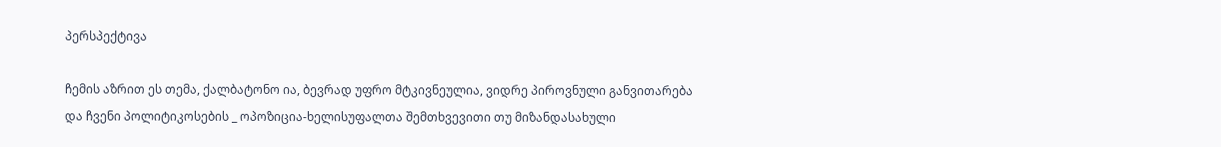პერსპექტივა

ჩემის აზრით ეს თემა, ქალბატონო ია, ბევრად უფრო მტკივნეულია, ვიდრე პიროვნული განვითარება და ჩვენი პოლიტიკოსების _ ოპოზიცია-ხელისუფალთა შემთხვევითი თუ მიზანდასახული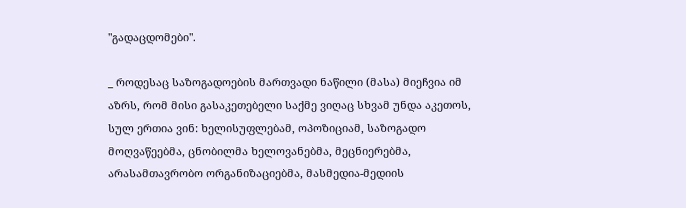"გადაცდომები".

_ როდესაც საზოგადოების მართვადი ნაწილი (მასა) მიეჩვია იმ აზრს, რომ მისი გასაკეთებელი საქმე ვიღაც სხვამ უნდა აკეთოს, სულ ერთია ვინ: ხელისუფლებამ, ოპოზიციამ, საზოგადო მოღვაწეებმა, ცნობილმა ხელოვანებმა, მეცნიერებმა, არასამთავრობო ორგანიზაციებმა, მასმედია-მედიის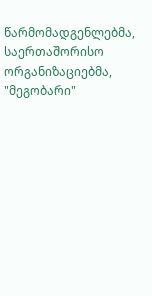წარმომადგენლებმა, საერთაშორისო ორგანიზაციებმა, "მეგობარი"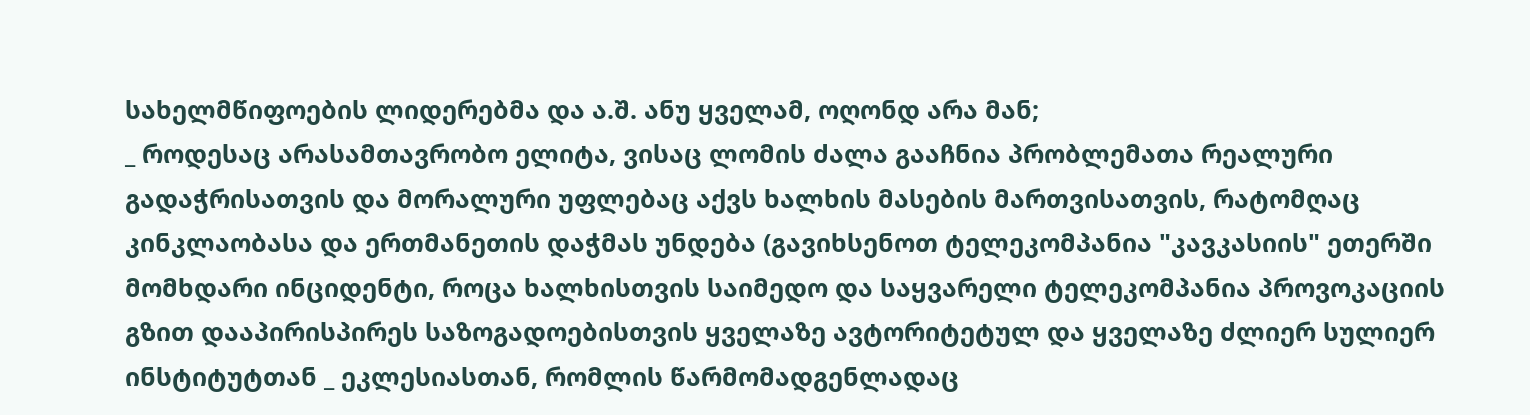სახელმწიფოების ლიდერებმა და ა.შ. ანუ ყველამ, ოღონდ არა მან;
_ როდესაც არასამთავრობო ელიტა, ვისაც ლომის ძალა გააჩნია პრობლემათა რეალური გადაჭრისათვის და მორალური უფლებაც აქვს ხალხის მასების მართვისათვის, რატომღაც კინკლაობასა და ერთმანეთის დაჭმას უნდება (გავიხსენოთ ტელეკომპანია "კავკასიის" ეთერში მომხდარი ინციდენტი, როცა ხალხისთვის საიმედო და საყვარელი ტელეკომპანია პროვოკაციის გზით დააპირისპირეს საზოგადოებისთვის ყველაზე ავტორიტეტულ და ყველაზე ძლიერ სულიერ ინსტიტუტთან _ ეკლესიასთან, რომლის წარმომადგენლადაც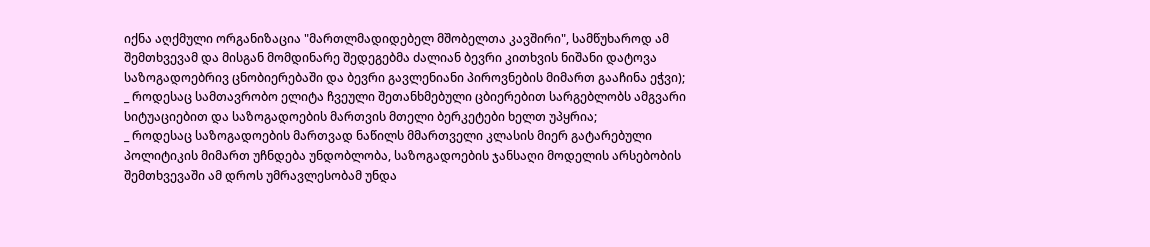იქნა აღქმული ორგანიზაცია "მართლმადიდებელ მშობელთა კავშირი", სამწუხაროდ ამ შემთხვევამ და მისგან მომდინარე შედეგებმა ძალიან ბევრი კითხვის ნიშანი დატოვა საზოგადოებრივ ცნობიერებაში და ბევრი გავლენიანი პიროვნების მიმართ გააჩინა ეჭვი);
_ როდესაც სამთავრობო ელიტა ჩვეული შეთანხმებული ცბიერებით სარგებლობს ამგვარი სიტუაციებით და საზოგადოების მართვის მთელი ბერკეტები ხელთ უპყრია;
_ როდესაც საზოგადოების მართვად ნაწილს მმართველი კლასის მიერ გატარებული პოლიტიკის მიმართ უჩნდება უნდობლობა, საზოგადოების ჯანსაღი მოდელის არსებობის შემთხვევაში ამ დროს უმრავლესობამ უნდა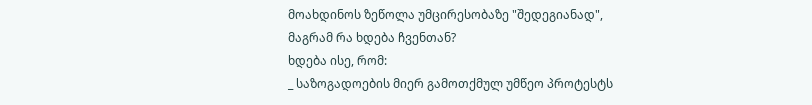მოახდინოს ზეწოლა უმცირესობაზე "შედეგიანად", მაგრამ რა ხდება ჩვენთან?
ხდება ისე, რომ:
_ საზოგადოების მიერ გამოთქმულ უმწეო პროტესტს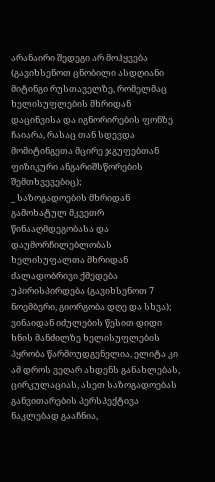არანაირი შედეგი არ მოჰყვება (გავიხსენოთ ცნობილი ასდღიანი მიტინგი რუსთაველზე, რომელმაც ხელისუფლების მხრიდან დაცინვისა და იგნორირების ფონზე ჩაიარა, რასაც თან სდევდა მომიტინგეთა მცირე ჯგუფებთან ფიზიკური ანგარიშსწორების შემთხვევებიც);
_ საზოგადოების მხრიდან გამოხატულ მკვეთრ წინააღმდეგობასა და დაუმორჩილებლობას ხელისუფალთა მხრიდან ძალადობრივი ქმედება უპირისპირდება (გავიხსენოთ 7 ნოემბერი, გიორგობა დღე და სხვა);
ვინაიდან იძულების წესით დიდი ხნის მანძილზე ხელისუფლების პყრობა წარმოუდგენელია, ელიტა კი ამ დროს ვეღარ ახდენს განახლებას, ცირკულაციას, ასეთ საზოგადოებას განვითარების პერსპექტივა ნაკლებად გააჩნია,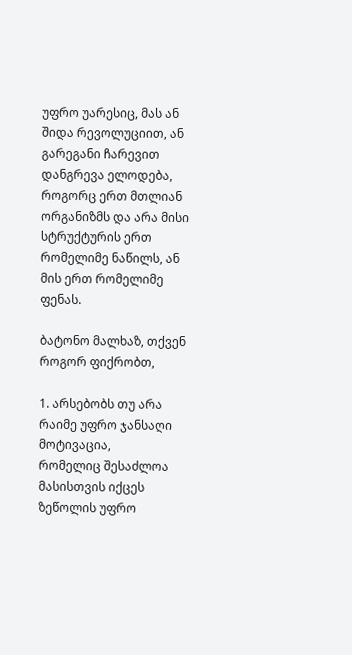უფრო უარესიც, მას ან შიდა რევოლუციით, ან გარეგანი ჩარევით დანგრევა ელოდება, როგორც ერთ მთლიან ორგანიზმს და არა მისი სტრუქტურის ერთ რომელიმე ნაწილს, ან მის ერთ რომელიმე ფენას.

ბატონო მალხაზ, თქვენ როგორ ფიქრობთ,

1. არსებობს თუ არა რაიმე უფრო ჯანსაღი მოტივაცია,
რომელიც შესაძლოა მასისთვის იქცეს ზეწოლის უფრო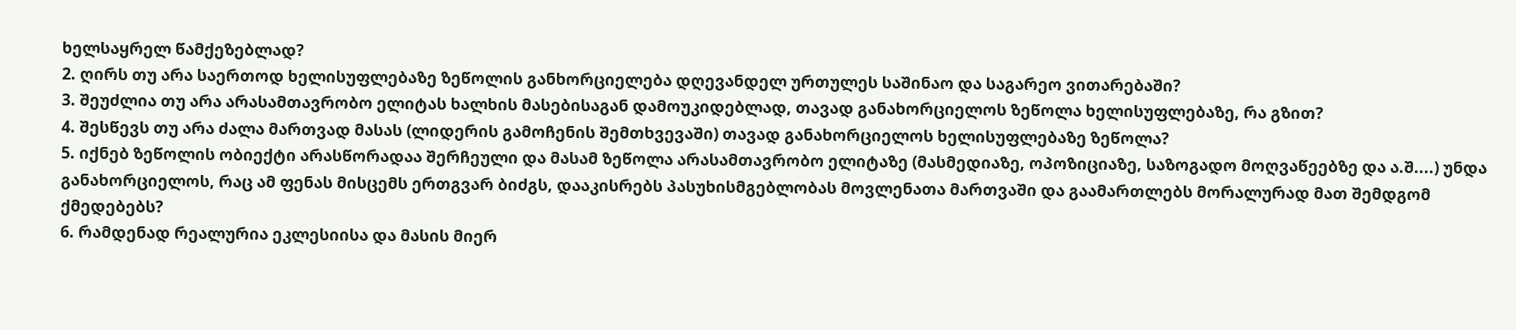ხელსაყრელ წამქეზებლად?
2. ღირს თუ არა საერთოდ ხელისუფლებაზე ზეწოლის განხორციელება დღევანდელ ურთულეს საშინაო და საგარეო ვითარებაში?
3. შეუძლია თუ არა არასამთავრობო ელიტას ხალხის მასებისაგან დამოუკიდებლად, თავად განახორციელოს ზეწოლა ხელისუფლებაზე, რა გზით?
4. შესწევს თუ არა ძალა მართვად მასას (ლიდერის გამოჩენის შემთხვევაში) თავად განახორციელოს ხელისუფლებაზე ზეწოლა?
5. იქნებ ზეწოლის ობიექტი არასწორადაა შერჩეული და მასამ ზეწოლა არასამთავრობო ელიტაზე (მასმედიაზე, ოპოზიციაზე, საზოგადო მოღვაწეებზე და ა.შ....) უნდა განახორციელოს, რაც ამ ფენას მისცემს ერთგვარ ბიძგს, დააკისრებს პასუხისმგებლობას მოვლენათა მართვაში და გაამართლებს მორალურად მათ შემდგომ ქმედებებს?
6. რამდენად რეალურია ეკლესიისა და მასის მიერ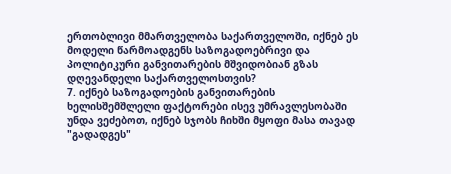ერთობლივი მმართველობა საქართველოში, იქნებ ეს მოდელი წარმოადგენს საზოგადოებრივი და პოლიტიკური განვითარების მშვიდობიან გზას დღევანდელი საქართველოსთვის?
7. იქნებ საზოგადოების განვითარების ხელისშემშლელი ფაქტორები ისევ უმრავლესობაში უნდა ვეძებოთ, იქნებ სჯობს ჩიხში მყოფი მასა თავად "გადადგეს"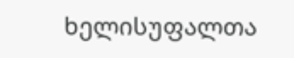ხელისუფალთა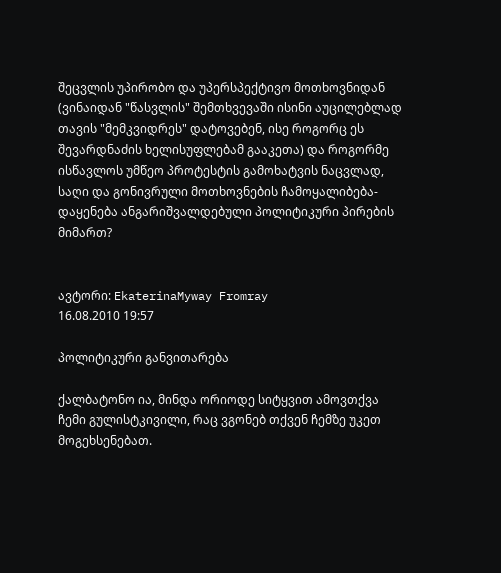შეცვლის უპირობო და უპერსპექტივო მოთხოვნიდან (ვინაიდან "წასვლის" შემთხვევაში ისინი აუცილებლად თავის "მემკვიდრეს" დატოვებენ, ისე როგორც ეს შევარდნაძის ხელისუფლებამ გააკეთა) და როგორმე ისწავლოს უმწეო პროტესტის გამოხატვის ნაცვლად, საღი და გონივრული მოთხოვნების ჩამოყალიბება-დაყენება ანგარიშვალდებული პოლიტიკური პირების მიმართ?


ავტორი: EkaterinaMyway Fromray
16.08.2010 19:57

პოლიტიკური განვითარება

ქალბატონო ია, მინდა ორიოდე სიტყვით ამოვთქვა ჩემი გულისტკივილი, რაც ვგონებ თქვენ ჩემზე უკეთ მოგეხსენებათ.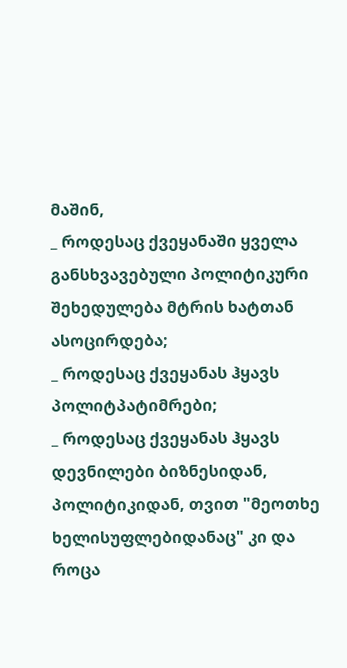მაშინ,
_ როდესაც ქვეყანაში ყველა განსხვავებული პოლიტიკური შეხედულება მტრის ხატთან ასოცირდება;
_ როდესაც ქვეყანას ჰყავს პოლიტპატიმრები;
_ როდესაც ქვეყანას ჰყავს დევნილები ბიზნესიდან, პოლიტიკიდან, თვით "მეოთხე ხელისუფლებიდანაც" კი და როცა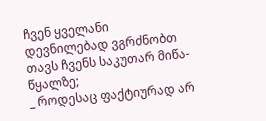ჩვენ ყველანი დევნილებად ვგრძნობთ თავს ჩვენს საკუთარ მიწა-წყალზე;
_ როდესაც ფაქტიურად არ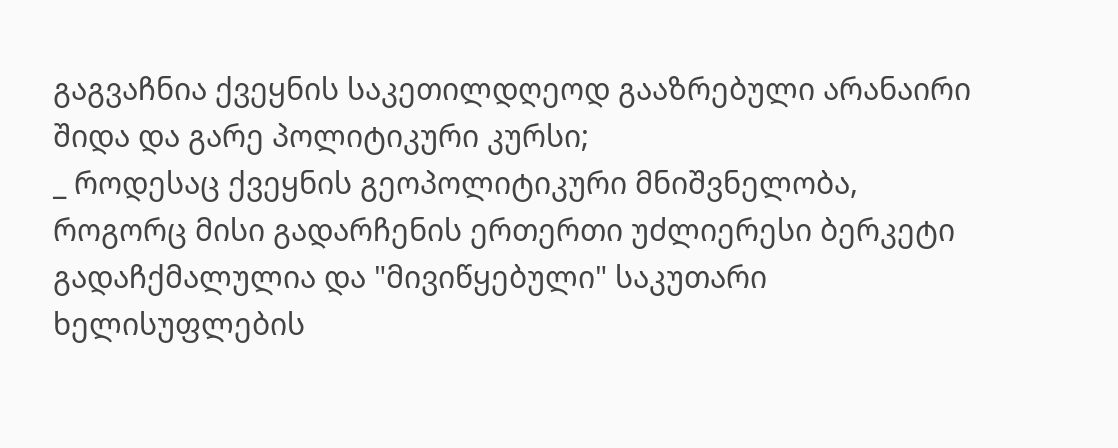გაგვაჩნია ქვეყნის საკეთილდღეოდ გააზრებული არანაირი შიდა და გარე პოლიტიკური კურსი;
_ როდესაც ქვეყნის გეოპოლიტიკური მნიშვნელობა, როგორც მისი გადარჩენის ერთერთი უძლიერესი ბერკეტი გადაჩქმალულია და "მივიწყებული" საკუთარი ხელისუფლების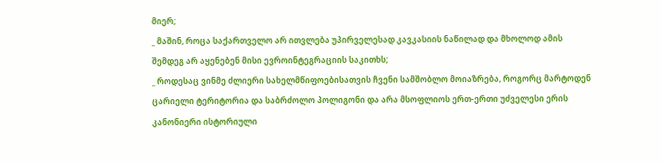მიერ;
_ მაშინ, როცა საქართველო არ ითვლება უპირველესად კავკასიის ნაწილად და მხოლოდ ამის შემდეგ არ აყენებენ მისი ევროინტეგრაციის საკითხს;
_ როდესაც ვინმე ძლიერი სახელმწიფოებისათვის ჩვენი სამშობლო მოიაზრება, როგორც მარტოდენ ცარიელი ტერიტორია და საბრძოლო პოლიგონი და არა მსოფლიოს ერთ-ერთი უძველესი ერის კანონიერი ისტორიული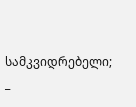სამკვიდრებელი;
_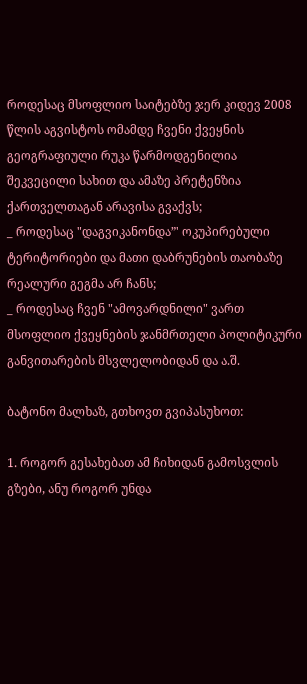როდესაც მსოფლიო საიტებზე ჯერ კიდევ 2008 წლის აგვისტოს ომამდე ჩვენი ქვეყნის გეოგრაფიული რუკა წარმოდგენილია შეკვეცილი სახით და ამაზე პრეტენზია ქართველთაგან არავისა გვაქვს;
_ როდესაც "დაგვიკანონდა”' ოკუპირებული ტერიტორიები და მათი დაბრუნების თაობაზე რეალური გეგმა არ ჩანს;
_ როდესაც ჩვენ "ამოვარდნილი" ვართ მსოფლიო ქვეყნების ჯანმრთელი პოლიტიკური განვითარების მსვლელობიდან და ა.შ.

ბატონო მალხაზ, გთხოვთ გვიპასუხოთ:

1. როგორ გესახებათ ამ ჩიხიდან გამოსვლის გზები, ანუ როგორ უნდა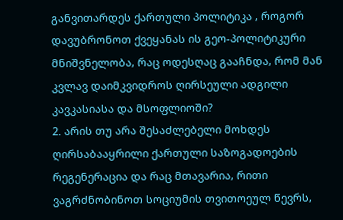განვითარდეს ქართული პოლიტიკა , როგორ დავუბრონოთ ქვეყანას ის გეო-პოლიტიკური მნიშვნელობა, რაც ოდესღაც გააჩნდა, რომ მან კვლავ დაიმკვიდროს ღირსეული ადგილი კავკასიასა და მსოფლიოში?
2. არის თუ არა შესაძლებელი მოხდეს ღირსაბააყრილი ქართული საზოგადოების რეგენერაცია და რაც მთავარია, რითი ვაგრძნობინოთ სოციუმის თვითოეულ წევრს,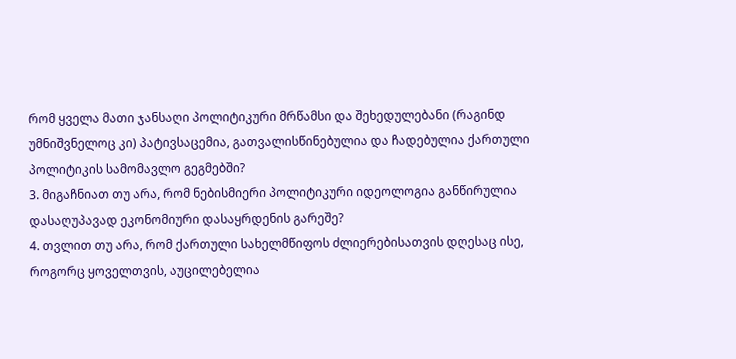რომ ყველა მათი ჯანსაღი პოლიტიკური მრწამსი და შეხედულებანი (რაგინდ უმნიშვნელოც კი) პატივსაცემია, გათვალისწინებულია და ჩადებულია ქართული პოლიტიკის სამომავლო გეგმებში?
3. მიგაჩნიათ თუ არა, რომ ნებისმიერი პოლიტიკური იდეოლოგია განწირულია დასაღუპავად ეკონომიური დასაყრდენის გარეშე?
4. თვლით თუ არა, რომ ქართული სახელმწიფოს ძლიერებისათვის დღესაც ისე, როგორც ყოველთვის, აუცილებელია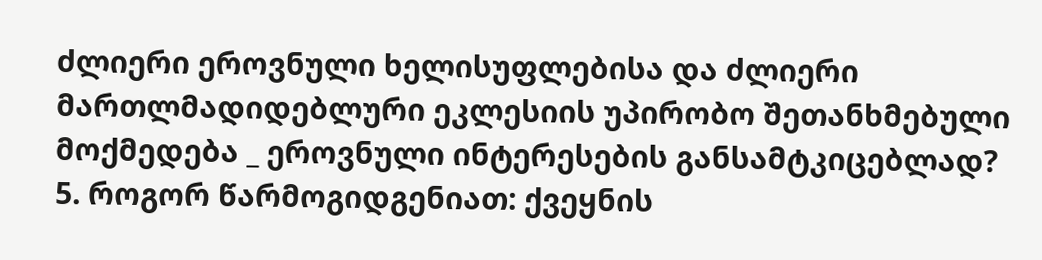ძლიერი ეროვნული ხელისუფლებისა და ძლიერი მართლმადიდებლური ეკლესიის უპირობო შეთანხმებული მოქმედება _ ეროვნული ინტერესების განსამტკიცებლად?
5. როგორ წარმოგიდგენიათ: ქვეყნის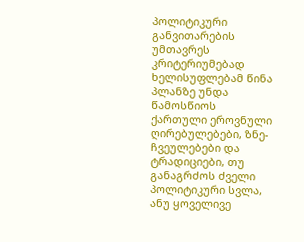პოლიტიკური განვითარების უმთავრეს კრიტერიუმებად ხელისუფლებამ წინა პლანზე უნდა წამოსწიოს ქართული ეროვნული ღირებულებები, ზნე-ჩვეულებები და ტრადიციები, თუ განაგრძოს ძველი პოლიტიკური სვლა, ანუ ყოველივე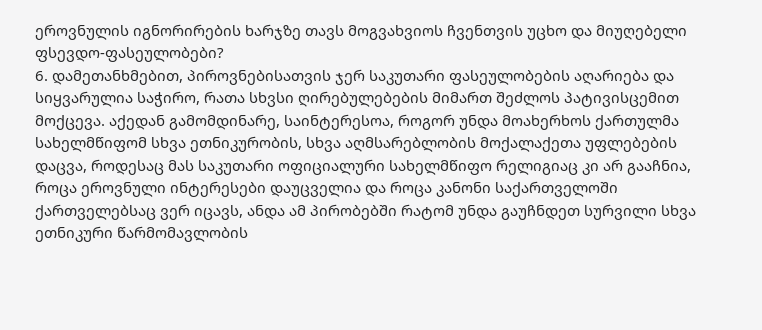ეროვნულის იგნორირების ხარჯზე თავს მოგვახვიოს ჩვენთვის უცხო და მიუღებელი ფსევდო-ფასეულობები?
6. დამეთანხმებით, პიროვნებისათვის ჯერ საკუთარი ფასეულობების აღარიება და სიყვარულია საჭირო, რათა სხვსი ღირებულებების მიმართ შეძლოს პატივისცემით მოქცევა. აქედან გამომდინარე, საინტერესოა, როგორ უნდა მოახერხოს ქართულმა სახელმწიფომ სხვა ეთნიკურობის, სხვა აღმსარებლობის მოქალაქეთა უფლებების დაცვა, როდესაც მას საკუთარი ოფიციალური სახელმწიფო რელიგიაც კი არ გააჩნია, როცა ეროვნული ინტერესები დაუცველია და როცა კანონი საქართველოში ქართველებსაც ვერ იცავს, ანდა ამ პირობებში რატომ უნდა გაუჩნდეთ სურვილი სხვა ეთნიკური წარმომავლობის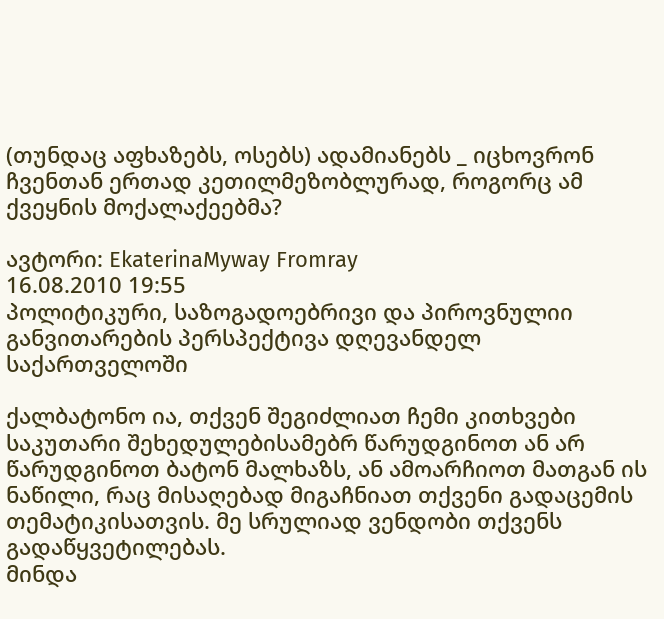(თუნდაც აფხაზებს, ოსებს) ადამიანებს _ იცხოვრონ ჩვენთან ერთად კეთილმეზობლურად, როგორც ამ ქვეყნის მოქალაქეებმა?

ავტორი: EkaterinaMyway Fromray
16.08.2010 19:55
პოლიტიკური, საზოგადოებრივი და პიროვნულიი
განვითარების პერსპექტივა დღევანდელ საქართველოში

ქალბატონო ია, თქვენ შეგიძლიათ ჩემი კითხვები საკუთარი შეხედულებისამებრ წარუდგინოთ ან არ წარუდგინოთ ბატონ მალხაზს, ან ამოარჩიოთ მათგან ის ნაწილი, რაც მისაღებად მიგაჩნიათ თქვენი გადაცემის თემატიკისათვის. მე სრულიად ვენდობი თქვენს გადაწყვეტილებას.
მინდა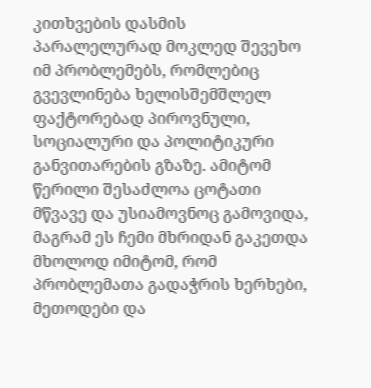კითხვების დასმის პარალელურად მოკლედ შევეხო იმ პრობლემებს, რომლებიც გვევლინება ხელისშემშლელ ფაქტორებად პიროვნული, სოციალური და პოლიტიკური განვითარების გზაზე. ამიტომ წერილი შესაძლოა ცოტათი მწვავე და უსიამოვნოც გამოვიდა, მაგრამ ეს ჩემი მხრიდან გაკეთდა მხოლოდ იმიტომ, რომ პრობლემათა გადაჭრის ხერხები, მეთოდები და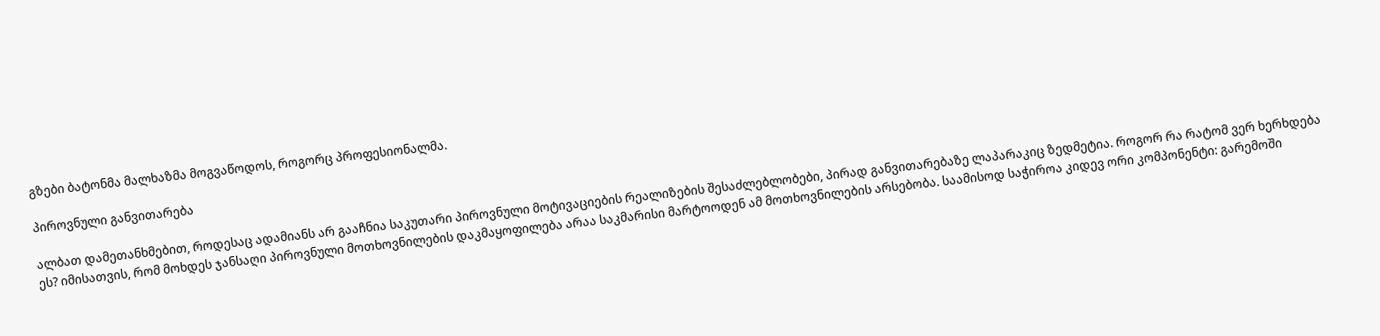გზები ბატონმა მალხაზმა მოგვაწოდოს, როგორც პროფესიონალმა.

პიროვნული განვითარება

ალბათ დამეთანხმებით, როდესაც ადამიანს არ გააჩნია საკუთარი პიროვნული მოტივაციების რეალიზების შესაძლებლობები, პირად განვითარებაზე ლაპარაკიც ზედმეტია. როგორ რა რატომ ვერ ხერხდება ეს? იმისათვის, რომ მოხდეს ჯანსაღი პიროვნული მოთხოვნილების დაკმაყოფილება არაა საკმარისი მარტოოდენ ამ მოთხოვნილების არსებობა. საამისოდ საჭიროა კიდევ ორი კომპონენტი: გარემოში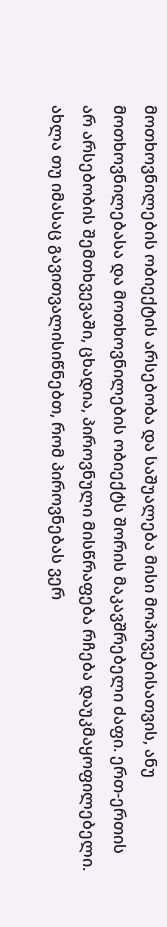მოთხოვნილების ობიექტის არსებობა და საშუალება მისი მოპოვებისათვის, ანუ მოთხოვნილებასა და მოთხოვნილების ობიექტს შორის მაკავშრებელი ძაფი. ერთ-ერთის არ არსებობის შემთხვევაში, ცხადია, პიროვნული მისწრაფება რჩება დაუკმაყოფილებელი. ახლა თუ იმასაც გავითვალისიწნებთ, რომ პიროვნებას ვერ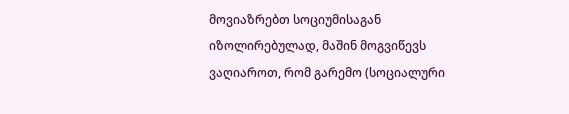მოვიაზრებთ სოციუმისაგან იზოლირებულად, მაშინ მოგვიწევს ვაღიაროთ, რომ გარემო (სოციალური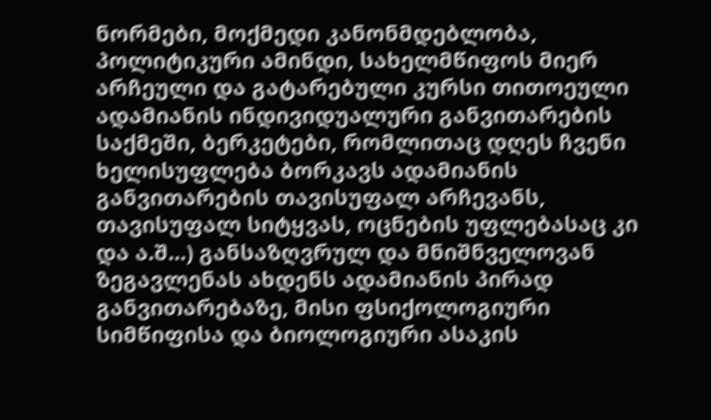ნორმები, მოქმედი კანონმდებლობა, პოლიტიკური ამინდი, სახელმწიფოს მიერ არჩეული და გატარებული კურსი თითოეული ადამიანის ინდივიდუალური განვითარების საქმეში, ბერკეტები, რომლითაც დღეს ჩვენი ხელისუფლება ბორკავს ადამიანის განვითარების თავისუფალ არჩევანს, თავისუფალ სიტყვას, ოცნების უფლებასაც კი და ა.შ...) განსაზღვრულ და მნიშნველოვან ზეგავლენას ახდენს ადამიანის პირად განვითარებაზე, მისი ფსიქოლოგიური სიმწიფისა და ბიოლოგიური ასაკის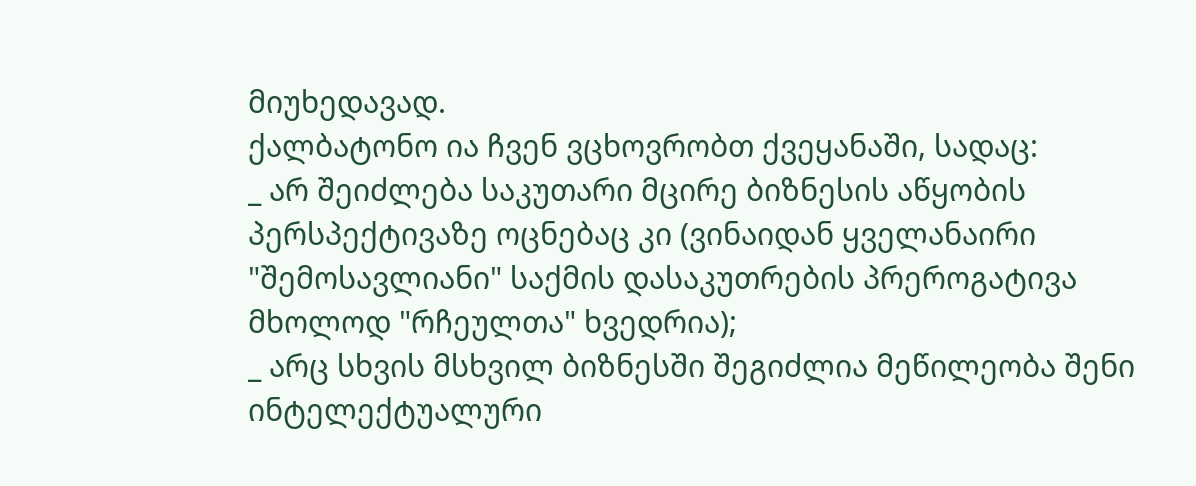მიუხედავად.
ქალბატონო ია ჩვენ ვცხოვრობთ ქვეყანაში, სადაც:
_ არ შეიძლება საკუთარი მცირე ბიზნესის აწყობის პერსპექტივაზე ოცნებაც კი (ვინაიდან ყველანაირი "შემოსავლიანი" საქმის დასაკუთრების პრეროგატივა მხოლოდ "რჩეულთა" ხვედრია);
_ არც სხვის მსხვილ ბიზნესში შეგიძლია მეწილეობა შენი ინტელექტუალური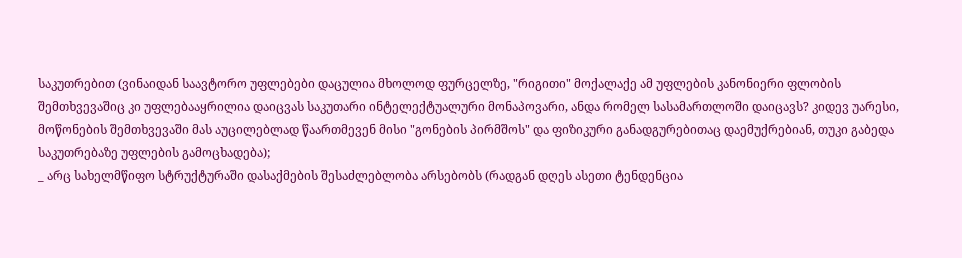საკუთრებით (ვინაიდან საავტორო უფლებები დაცულია მხოლოდ ფურცელზე, "რიგითი" მოქალაქე ამ უფლების კანონიერი ფლობის შემთხვევაშიც კი უფლებააყრილია დაიცვას საკუთარი ინტელექტუალური მონაპოვარი, ანდა რომელ სასამართლოში დაიცავს? კიდევ უარესი, მოწონების შემთხვევაში მას აუცილებლად წაართმევენ მისი "გონების პირმშოს" და ფიზიკური განადგურებითაც დაემუქრებიან, თუკი გაბედა საკუთრებაზე უფლების გამოცხადება);
_ არც სახელმწიფო სტრუქტურაში დასაქმების შესაძლებლობა არსებობს (რადგან დღეს ასეთი ტენდენცია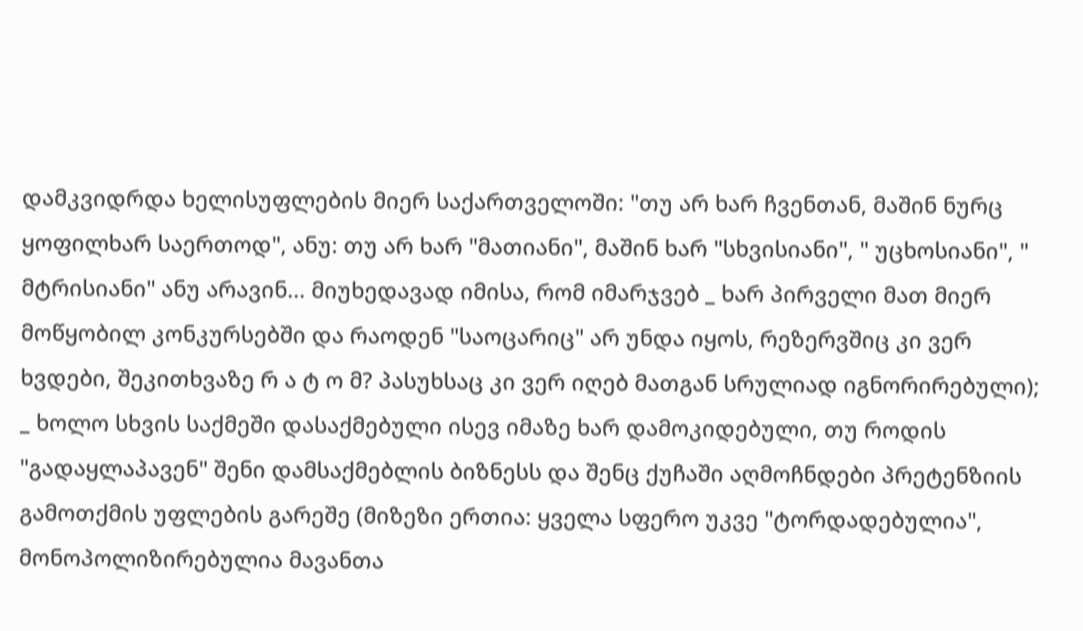დამკვიდრდა ხელისუფლების მიერ საქართველოში: "თუ არ ხარ ჩვენთან, მაშინ ნურც ყოფილხარ საერთოდ", ანუ: თუ არ ხარ "მათიანი", მაშინ ხარ "სხვისიანი", " უცხოსიანი", " მტრისიანი" ანუ არავინ... მიუხედავად იმისა, რომ იმარჯვებ _ ხარ პირველი მათ მიერ მოწყობილ კონკურსებში და რაოდენ "საოცარიც" არ უნდა იყოს, რეზერვშიც კი ვერ ხვდები, შეკითხვაზე რ ა ტ ო მ? პასუხსაც კი ვერ იღებ მათგან სრულიად იგნორირებული);
_ ხოლო სხვის საქმეში დასაქმებული ისევ იმაზე ხარ დამოკიდებული, თუ როდის "გადაყლაპავენ" შენი დამსაქმებლის ბიზნესს და შენც ქუჩაში აღმოჩნდები პრეტენზიის გამოთქმის უფლების გარეშე (მიზეზი ერთია: ყველა სფერო უკვე "ტორდადებულია", მონოპოლიზირებულია მავანთა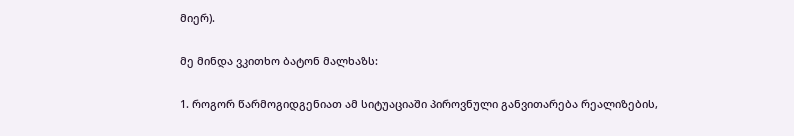მიერ).

მე მინდა ვკითხო ბატონ მალხაზს:

1. როგორ წარმოგიდგენიათ ამ სიტუაციაში პიროვნული განვითარება რეალიზების,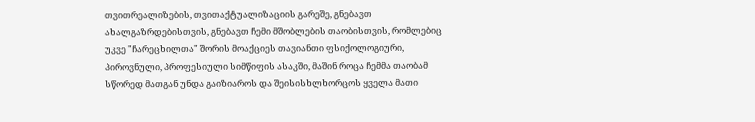თვითრეალიზების, თვითაქტუალიზაციის გარეშე, გნებავთ ახალგაზრდებისთვის, გნებავთ ჩემი მშობლების თაობისთვის, რომლებიც უკვე "ჩარეცხილთა" შორის მოაქციეს თავიანთი ფსიქოლოგიური, პიროვნული, პროფესიული სიმწიფის ასაკში, მაშინ როცა ჩემმა თაობამ სწორედ მათგან უნდა გაიზიაროს და შეისისხლხორცოს ყველა მათი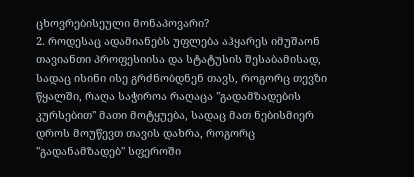ცხოვრებისეული მონაპოვარი?
2. როდესაც ადამიანებს უფლება აჰყარეს იმუშაონ თავიანთი პროფესიისა და სტატუსის შესაბამისად, სადაც ისინი ისე გრძნობდნენ თავს, როგორც თევზი წყალში, რაღა საჭიროა რაღაცა "გადამზადების კურსებით" მათი მოტყუება, სადაც მათ ნებისმიერ დროს მოუწევთ თავის დახრა, როგორც "გადანამზადებ" სფეროში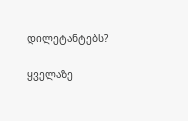დილეტანტებს?

ყველაზე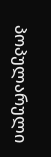პოპულარული